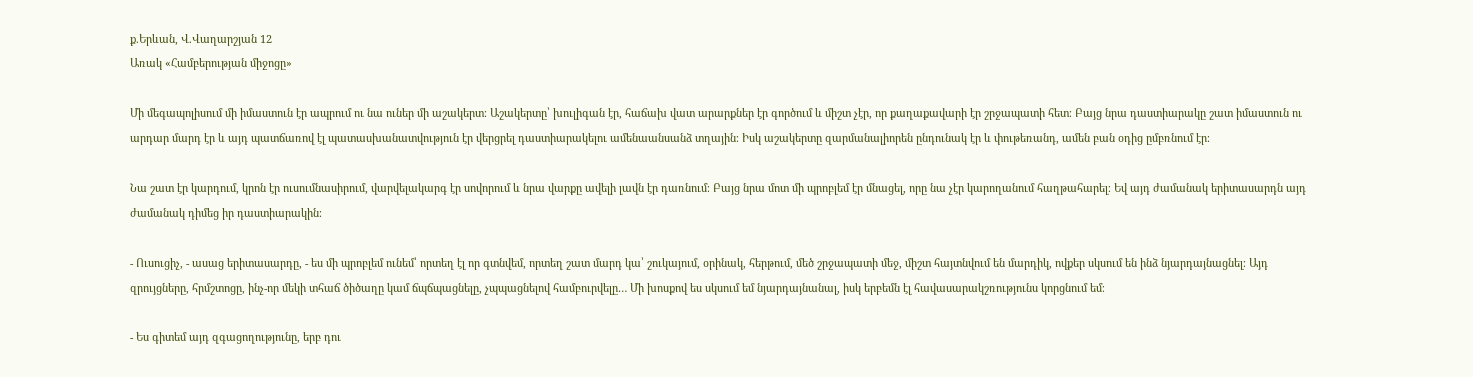ք.Երևան, Վ.Վաղարշյան 12
Առակ «Համբերության միջոցը»

Մի մեգապոլիսում մի իմաստուն էր ապրում ու նա ուներ մի աշակերտ։ Աշակերտը՝ խուլիգան էր, հաճախ վատ արարքներ էր գործում և միշտ չէր, որ քաղաքավարի էր շրջապատի հետ։ Բայց նրա դաստիարակը շատ իմաստուն ու արդար մարդ էր և այդ պատճառով էլ պատասխանատվություն էր վերցրել դաստիարակելու ամենաանսանձ տղային։ Իսկ աշակերտը զարմանալիորեն ընդունակ էր և փութեռանդ, ամեն բան օդից ըմբռնում էր։

Նա շատ էր կարդում, կրոն էր ուսումնասիրում, վարվելակարգ էր սովորում և նրա վարքը ավելի լավն էր դառնում։ Բայց նրա մոտ մի պրոբլեմ էր մնացել, որը նա չէր կարողանում հաղթահարել։ Եվ այդ ժամանակ երիտասարդն այդ ժամանակ դիմեց իր դաստիարակին։

- Ուսուցիչ, - ասաց երիտասարդը, - ես մի պրոբլեմ ունեմ՝ որտեղ էլ որ գտնվեմ, որտեղ շատ մարդ կա՝ շուկայում, օրինակ, հերթում, մեծ շրջապատի մեջ, միշտ հայտնվում են մարդիկ, ովքեր սկսում են ինձ նյարդայնացնել։ Այդ զրույցները, հրմշտոցը, ինչ-որ մեկի տհաճ ծիծաղը կամ ճպճպացնելը, չպպացնելով համբուրվելը… Մի խոսքով ես սկսում եմ նյարդայնանալ, իսկ երբեմն էլ հավասարակշռությունս կորցնում եմ։

- Ես գիտեմ այդ զգացողությունը, երբ դու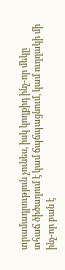տրամադրություն չունես, իսկ կողքիդ ինչ-որ մեկը տհաճ ծիծաղում է կամ ճպճպացնում, կամ ուղղակի մի ինչ-որ բան է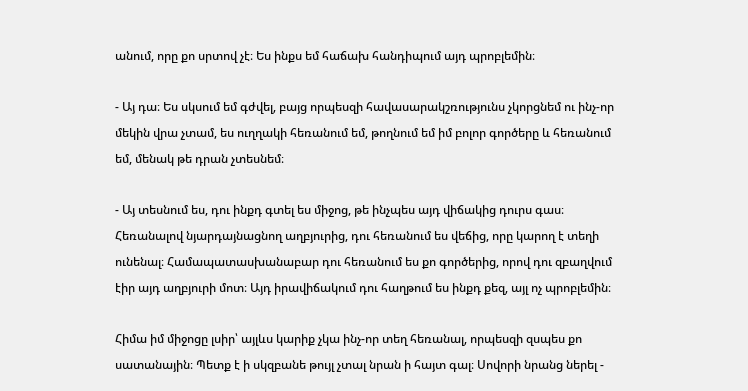անում, որը քո սրտով չէ։ Ես ինքս եմ հաճախ հանդիպում այդ պրոբլեմին։

- Այ դա։ Ես սկսում եմ գժվել, բայց որպեսզի հավասարակշռությունս չկորցնեմ ու ինչ-որ մեկին վրա չտամ, ես ուղղակի հեռանում եմ, թողնում եմ իմ բոլոր գործերը և հեռանում եմ, մենակ թե դրան չտեսնեմ։

- Այ տեսնում ես, դու ինքդ գտել ես միջոց, թե ինչպես այդ վիճակից դուրս գաս։ Հեռանալով նյարդայնացնող աղբյուրից, դու հեռանում ես վեճից, որը կարող է տեղի ունենալ։ Համապատասխանաբար դու հեռանում ես քո գործերից, որով դու զբաղվում էիր այդ աղբյուրի մոտ։ Այդ իրավիճակում դու հաղթում ես ինքդ քեզ, այլ ոչ պրոբլեմին։

Հիմա իմ միջոցը լսիր՝ այլևս կարիք չկա ինչ-որ տեղ հեռանալ, որպեսզի զսպես քո սատանային։ Պետք է ի սկզբանե թույլ չտալ նրան ի հայտ գալ։ Սովորի նրանց ներել -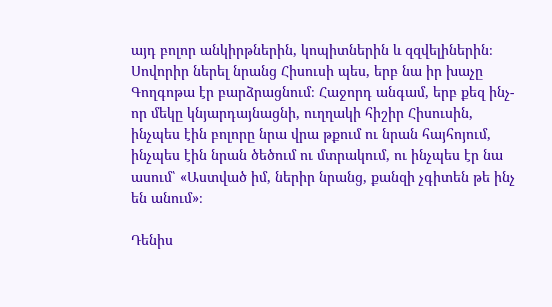այդ բոլոր անկիրթներին, կոպիտներին և զզվելիներին։ Սովորիր ներել նրանց Հիսուսի պես, երբ նա իր խաչը Գողգոթա էր բարձրացնում։ Հաջորդ անգամ, երբ քեզ ինչ-որ մեկը կնյարդայնացնի, ուղղակի հիշիր Հիսուսին, ինչպես էին բոլորը նրա վրա թքում ու նրան հայհոյում, ինչպես էին նրան ծեծում ու մտրակում, ու ինչպես էր նա ասում՝ «Աստված իմ, ներիր նրանց, քանզի չգիտեն թե ինչ են անում»։

Դենիս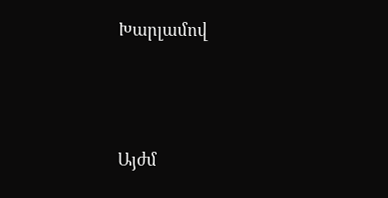Խարլամով




Այժմ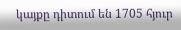կայքը դիտում են 1705 հյուր